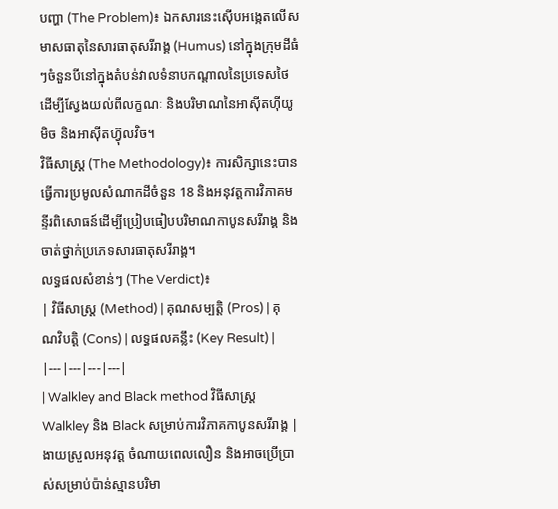បញ្ហា (The Problem)៖ ឯកសារនេះស៊ើបអង្កេតលើសមាសធាតុនៃសារធាតុសរីរាង្គ (Humus) នៅក្នុងក្រុមដីធំៗចំនួនបីនៅក្នុងតំបន់វាលទំនាបកណ្តាលនៃប្រទេសថៃ ដើម្បីស្វែងយល់ពីលក្ខណៈ និងបរិមាណនៃអាស៊ីតហ៊ីយូមិច និងអាស៊ីតហ្វ៊ុលវិច។
វិធីសាស្ត្រ (The Methodology)៖ ការសិក្សានេះបានធ្វើការប្រមូលសំណាកដីចំនួន 18 និងអនុវត្តការវិភាគមន្ទីរពិសោធន៍ដើម្បីប្រៀបធៀបបរិមាណកាបូនសរីរាង្គ និងចាត់ថ្នាក់ប្រភេទសារធាតុសរីរាង្គ។
លទ្ធផលសំខាន់ៗ (The Verdict)៖
| វិធីសាស្ត្រ (Method) | គុណសម្បត្តិ (Pros) | គុណវិបត្តិ (Cons) | លទ្ធផលគន្លឹះ (Key Result) |
|---|---|---|---|
| Walkley and Black method វិធីសាស្ត្រ Walkley និង Black សម្រាប់ការវិភាគកាបូនសរីរាង្គ |
ងាយស្រួលអនុវត្ត ចំណាយពេលលឿន និងអាចប្រើប្រាស់សម្រាប់ប៉ាន់ស្មានបរិមា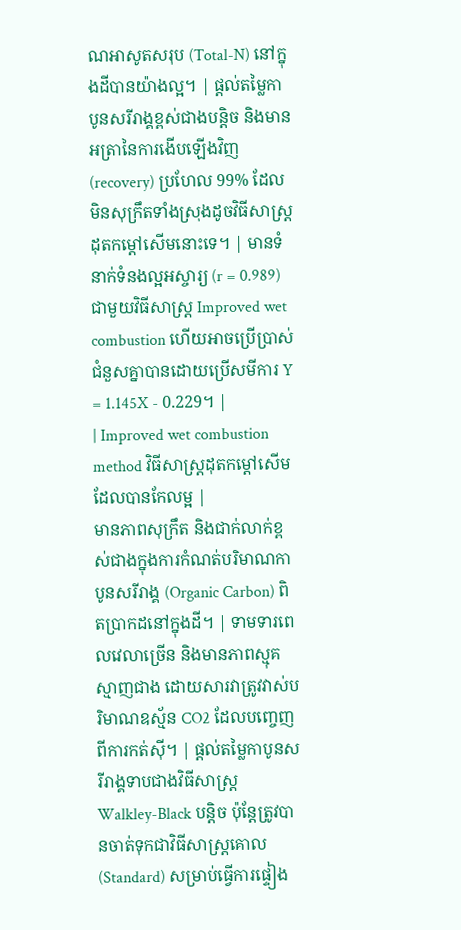ណអាសូតសរុប (Total-N) នៅក្នុងដីបានយ៉ាងល្អ។ | ផ្តល់តម្លៃកាបូនសរីរាង្គខ្ពស់ជាងបន្តិច និងមានអត្រានៃការងើបឡើងវិញ (recovery) ប្រហែល 99% ដែលមិនសុក្រឹតទាំងស្រុងដូចវិធីសាស្ត្រដុតកម្ដៅសើមនោះទេ។ | មានទំនាក់ទំនងល្អអស្ចារ្យ (r = 0.989) ជាមួយវិធីសាស្ត្រ Improved wet combustion ហើយអាចប្រើប្រាស់ជំនួសគ្នាបានដោយប្រើសមីការ Y = 1.145X - 0.229។ |
| Improved wet combustion method វិធីសាស្ត្រដុតកម្ដៅសើមដែលបានកែលម្អ |
មានភាពសុក្រឹត និងជាក់លាក់ខ្ពស់ជាងក្នុងការកំណត់បរិមាណកាបូនសរីរាង្គ (Organic Carbon) ពិតប្រាកដនៅក្នុងដី។ | ទាមទារពេលវេលាច្រើន និងមានភាពស្មុគស្មាញជាង ដោយសារវាត្រូវវាស់បរិមាណឧស្ម័ន CO2 ដែលបញ្ចេញពីការកត់សុី។ | ផ្តល់តម្លៃកាបូនសរីរាង្គទាបជាងវិធីសាស្ត្រ Walkley-Black បន្តិច ប៉ុន្តែត្រូវបានចាត់ទុកជាវិធីសាស្ត្រគោល (Standard) សម្រាប់ធ្វើការផ្ទៀង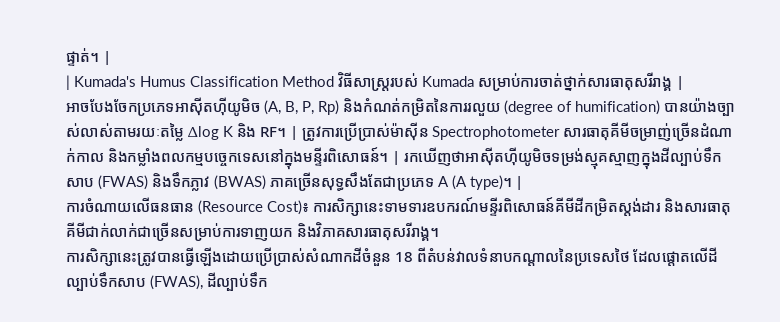ផ្ទាត់។ |
| Kumada's Humus Classification Method វិធីសាស្ត្ររបស់ Kumada សម្រាប់ការចាត់ថ្នាក់សារធាតុសរីរាង្គ |
អាចបែងចែកប្រភេទអាស៊ីតហ៊ីយូមិច (A, B, P, Rp) និងកំណត់កម្រិតនៃការរលួយ (degree of humification) បានយ៉ាងច្បាស់លាស់តាមរយៈតម្លៃ Δlog K និង RF។ | ត្រូវការប្រើប្រាស់ម៉ាស៊ីន Spectrophotometer សារធាតុគីមីចម្រាញ់ច្រើនដំណាក់កាល និងកម្លាំងពលកម្មបច្ចេកទេសនៅក្នុងមន្ទីរពិសោធន៍។ | រកឃើញថាអាស៊ីតហ៊ីយូមិចទម្រង់ស្មុគស្មាញក្នុងដីល្បាប់ទឹកសាប (FWAS) និងទឹកភ្លាវ (BWAS) ភាគច្រើនសុទ្ធសឹងតែជាប្រភេទ A (A type)។ |
ការចំណាយលើធនធាន (Resource Cost)៖ ការសិក្សានេះទាមទារឧបករណ៍មន្ទីរពិសោធន៍គីមីដីកម្រិតស្តង់ដារ និងសារធាតុគីមីជាក់លាក់ជាច្រើនសម្រាប់ការទាញយក និងវិភាគសារធាតុសរីរាង្គ។
ការសិក្សានេះត្រូវបានធ្វើឡើងដោយប្រើប្រាស់សំណាកដីចំនួន 18 ពីតំបន់វាលទំនាបកណ្តាលនៃប្រទេសថៃ ដែលផ្តោតលើដីល្បាប់ទឹកសាប (FWAS), ដីល្បាប់ទឹក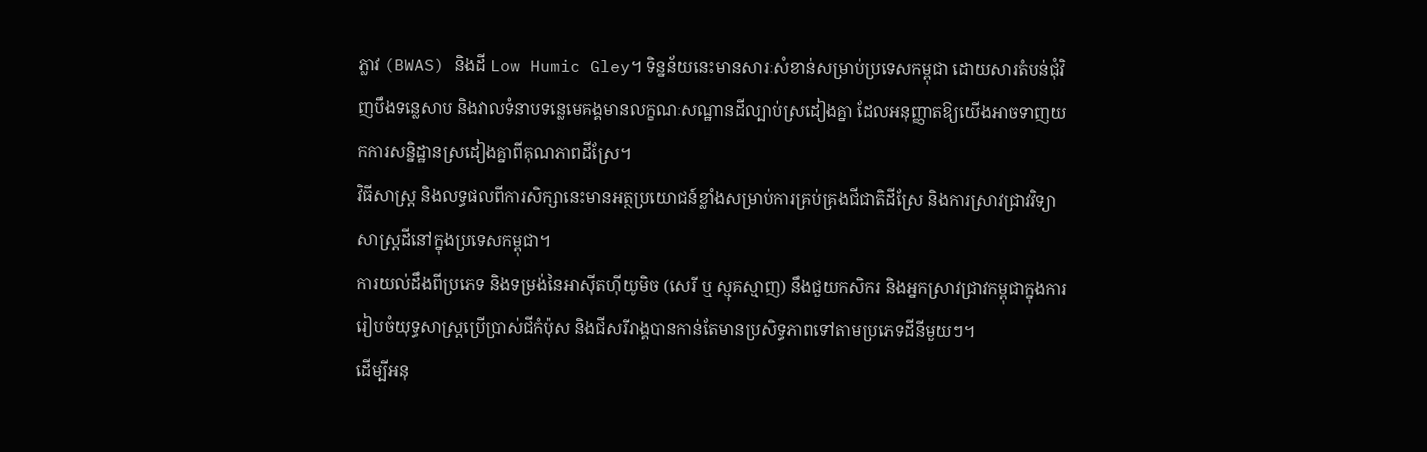ភ្លាវ (BWAS) និងដី Low Humic Gley។ ទិន្នន័យនេះមានសារៈសំខាន់សម្រាប់ប្រទេសកម្ពុជា ដោយសារតំបន់ជុំវិញបឹងទន្លេសាប និងវាលទំនាបទន្លេមេគង្គមានលក្ខណៈសណ្ឋានដីល្បាប់ស្រដៀងគ្នា ដែលអនុញ្ញាតឱ្យយើងអាចទាញយកការសន្និដ្ឋានស្រដៀងគ្នាពីគុណភាពដីស្រែ។
វិធីសាស្ត្រ និងលទ្ធផលពីការសិក្សានេះមានអត្ថប្រយោជន៍ខ្លាំងសម្រាប់ការគ្រប់គ្រងជីជាតិដីស្រែ និងការស្រាវជ្រាវវិទ្យាសាស្ត្រដីនៅក្នុងប្រទេសកម្ពុជា។
ការយល់ដឹងពីប្រភេទ និងទម្រង់នៃអាស៊ីតហ៊ីយូមិច (សេរី ឬ ស្មុគស្មាញ) នឹងជួយកសិករ និងអ្នកស្រាវជ្រាវកម្ពុជាក្នុងការរៀបចំយុទ្ធសាស្ត្រប្រើប្រាស់ជីកំប៉ុស និងជីសរីរាង្គបានកាន់តែមានប្រសិទ្ធភាពទៅតាមប្រភេទដីនីមួយៗ។
ដើម្បីអនុ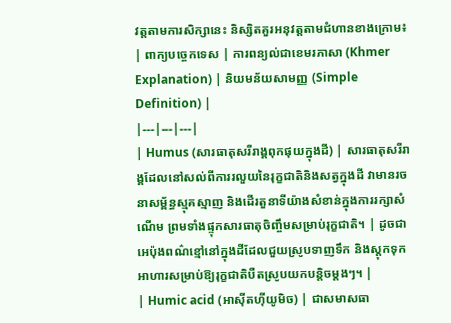វត្តតាមការសិក្សានេះ និស្សិតគួរអនុវត្តតាមជំហានខាងក្រោម៖
| ពាក្យបច្ចេកទេស | ការពន្យល់ជាខេមរភាសា (Khmer Explanation) | និយមន័យសាមញ្ញ (Simple Definition) |
|---|---|---|
| Humus (សារធាតុសរីរាង្គពុកផុយក្នុងដី) | សារធាតុសរីរាង្គដែលនៅសល់ពីការរលួយនៃរុក្ខជាតិនិងសត្វក្នុងដី វាមានរចនាសម្ព័ន្ធស្មុគស្មាញ និងដើរតួនាទីយ៉ាងសំខាន់ក្នុងការរក្សាសំណើម ព្រមទាំងផ្ទុកសារធាតុចិញ្ចឹមសម្រាប់រុក្ខជាតិ។ | ដូចជាអេប៉ុងពណ៌ខ្មៅនៅក្នុងដីដែលជួយស្រូបទាញទឹក និងស្តុកទុកអាហារសម្រាប់ឱ្យរុក្ខជាតិបឺតស្រូបយកបន្តិចម្តងៗ។ |
| Humic acid (អាស៊ីតហ៊ីយូមិច) | ជាសមាសធា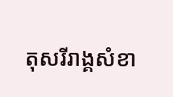តុសរីរាង្គសំខា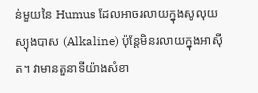ន់មួយនៃ Humus ដែលអាចរលាយក្នុងសូលុយស្យុងបាស (Alkaline) ប៉ុន្តែមិនរលាយក្នុងអាស៊ីត។ វាមានតួនាទីយ៉ាងសំខា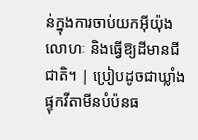ន់ក្នុងការចាប់យកអ៊ីយ៉ុងលោហៈ និងធ្វើឱ្យដីមានជីជាតិ។ | ប្រៀបដូចជាឃ្លាំងផ្ទុកវីតាមីនបំប៉នធ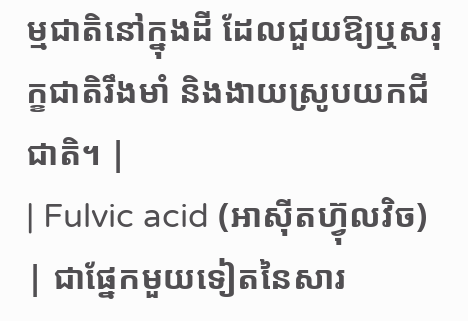ម្មជាតិនៅក្នុងដី ដែលជួយឱ្យឬសរុក្ខជាតិរឹងមាំ និងងាយស្រូបយកជីជាតិ។ |
| Fulvic acid (អាស៊ីតហ្វ៊ុលវិច) | ជាផ្នែកមួយទៀតនៃសារ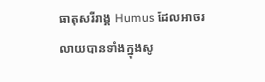ធាតុសរីរាង្គ Humus ដែលអាចរលាយបានទាំងក្នុងសូ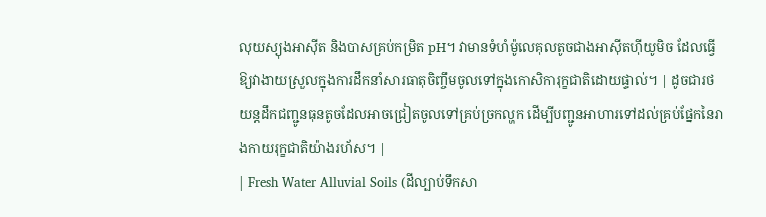លុយស្យុងអាស៊ីត និងបាសគ្រប់កម្រិត pH។ វាមានទំហំម៉ូលេគុលតូចជាងអាស៊ីតហ៊ីយូមិច ដែលធ្វើឱ្យវាងាយស្រួលក្នុងការដឹកនាំសារធាតុចិញ្ចឹមចូលទៅក្នុងកោសិការុក្ខជាតិដោយផ្ទាល់។ | ដូចជារថយន្តដឹកជញ្ជូនធុនតូចដែលអាចជ្រៀតចូលទៅគ្រប់ច្រកល្ហក ដើម្បីបញ្ជូនអាហារទៅដល់គ្រប់ផ្នែកនៃរាងកាយរុក្ខជាតិយ៉ាងរហ័ស។ |
| Fresh Water Alluvial Soils (ដីល្បាប់ទឹកសា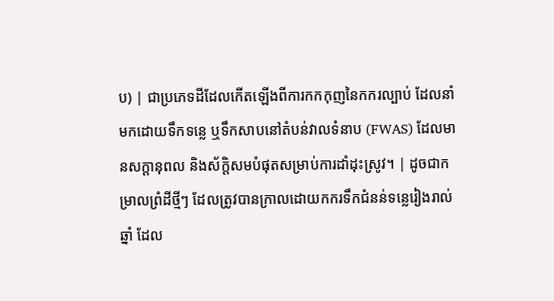ប) | ជាប្រភេទដីដែលកើតឡើងពីការកកកុញនៃកករល្បាប់ ដែលនាំមកដោយទឹកទន្លេ ឬទឹកសាបនៅតំបន់វាលទំនាប (FWAS) ដែលមានសក្តានុពល និងស័ក្តិសមបំផុតសម្រាប់ការដាំដុះស្រូវ។ | ដូចជាកម្រាលព្រំដីថ្មីៗ ដែលត្រូវបានក្រាលដោយកករទឹកជំនន់ទន្លេរៀងរាល់ឆ្នាំ ដែល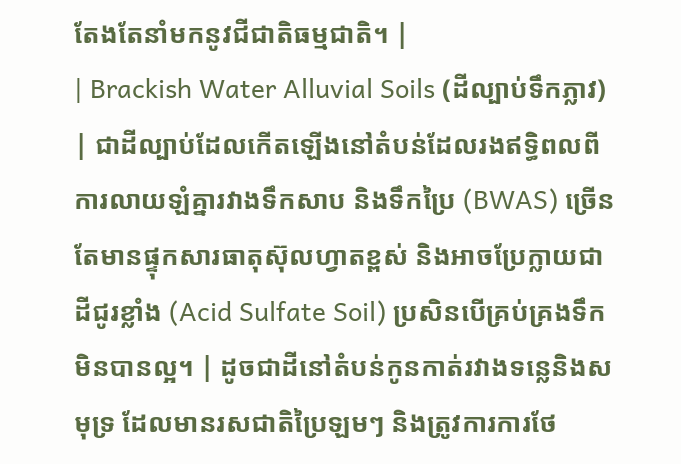តែងតែនាំមកនូវជីជាតិធម្មជាតិ។ |
| Brackish Water Alluvial Soils (ដីល្បាប់ទឹកភ្លាវ) | ជាដីល្បាប់ដែលកើតឡើងនៅតំបន់ដែលរងឥទ្ធិពលពីការលាយឡំគ្នារវាងទឹកសាប និងទឹកប្រៃ (BWAS) ច្រើនតែមានផ្ទុកសារធាតុស៊ុលហ្វាតខ្ពស់ និងអាចប្រែក្លាយជាដីជូរខ្លាំង (Acid Sulfate Soil) ប្រសិនបើគ្រប់គ្រងទឹកមិនបានល្អ។ | ដូចជាដីនៅតំបន់កូនកាត់រវាងទន្លេនិងសមុទ្រ ដែលមានរសជាតិប្រៃឡមៗ និងត្រូវការការថែ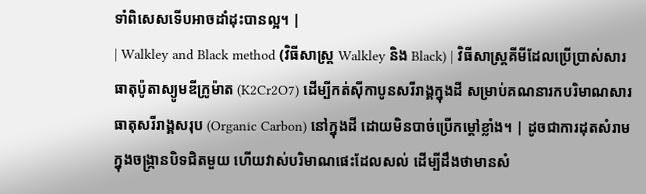ទាំពិសេសទើបអាចដាំដុះបានល្អ។ |
| Walkley and Black method (វិធីសាស្ត្រ Walkley និង Black) | វិធីសាស្ត្រគីមីដែលប្រើប្រាស់សារធាតុប៉ូតាស្យូមឌីក្រូម៉ាត (K2Cr2O7) ដើម្បីកត់សុីកាបូនសរីរាង្គក្នុងដី សម្រាប់គណនារកបរិមាណសារធាតុសរីរាង្គសរុប (Organic Carbon) នៅក្នុងដី ដោយមិនបាច់ប្រើកម្ដៅខ្លាំង។ | ដូចជាការដុតសំរាមក្នុងចង្ក្រានបិទជិតមួយ ហើយវាស់បរិមាណផេះដែលសល់ ដើម្បីដឹងថាមានសំ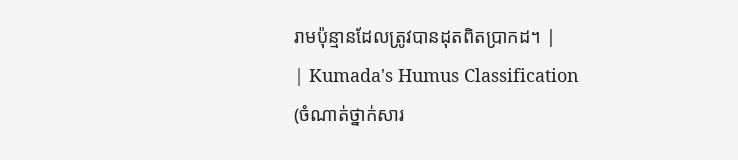រាមប៉ុន្មានដែលត្រូវបានដុតពិតប្រាកដ។ |
| Kumada's Humus Classification (ចំណាត់ថ្នាក់សារ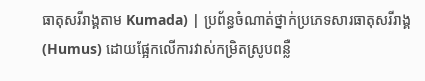ធាតុសរីរាង្គតាម Kumada) | ប្រព័ន្ធចំណាត់ថ្នាក់ប្រភេទសារធាតុសរីរាង្គ (Humus) ដោយផ្អែកលើការវាស់កម្រិតស្រូបពន្លឺ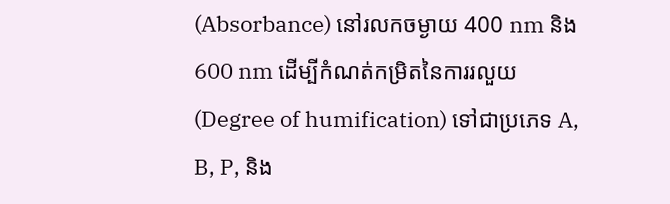(Absorbance) នៅរលកចម្ងាយ 400 nm និង 600 nm ដើម្បីកំណត់កម្រិតនៃការរលួយ (Degree of humification) ទៅជាប្រភេទ A, B, P, និង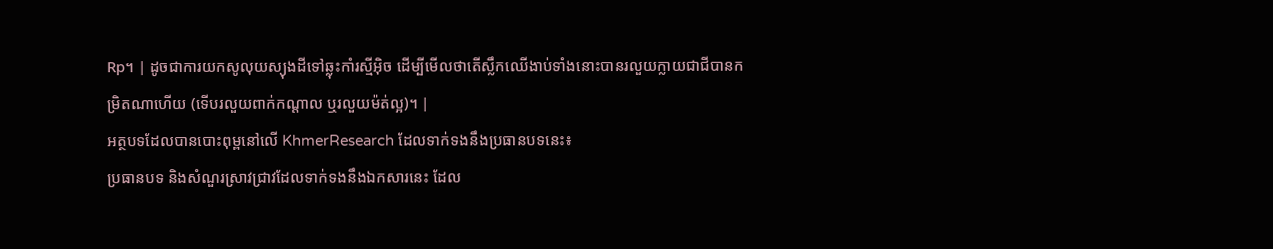Rp។ | ដូចជាការយកសូលុយស្យុងដីទៅឆ្លុះកាំរស្មីអ៊ិច ដើម្បីមើលថាតើស្លឹកឈើងាប់ទាំងនោះបានរលួយក្លាយជាជីបានកម្រិតណាហើយ (ទើបរលួយពាក់កណ្តាល ឬរលួយម៉ត់ល្អ)។ |
អត្ថបទដែលបានបោះពុម្ពនៅលើ KhmerResearch ដែលទាក់ទងនឹងប្រធានបទនេះ៖
ប្រធានបទ និងសំណួរស្រាវជ្រាវដែលទាក់ទងនឹងឯកសារនេះ ដែល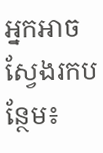អ្នកអាចស្វែងរកបន្ថែម៖